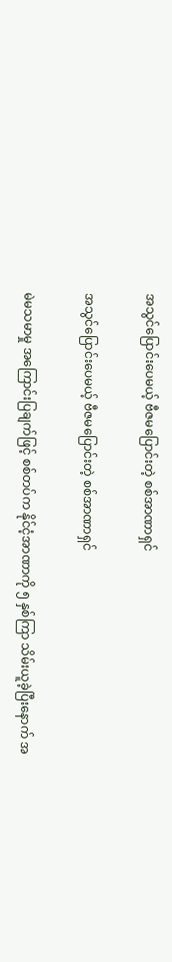အသွင်ပြောင်းပေမယ့် ဗီဇမပြောင်းတဲ့ စစ်အာဏာရှင်

အသွင်ပြောင်းပေမယ့် ဗီဇမပြောင်းတဲ့ စစ်အာဏာရှင်

မဲမသမာမှု အကြောင်းပြချက်ဖြင့် စစ်တပ်က နိုင်ငံ့အာဏာကို ၅ နှစ်ကြာ သိမ်းယူခဲ့ပြီးနောက် အ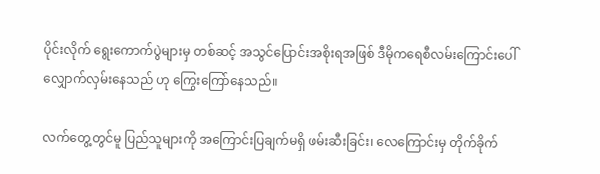ပိုင်းလိုက် ရွေးကောက်ပွဲများမှ တစ်ဆင့် အသွင်ပြောင်းအစိုးရအဖြစ် ဒီမိုကရေစီလမ်းကြောင်းပေါ် လျှောက်လှမ်းနေသည် ဟု ကြွေးကြော်နေသည်။

လက်တွေ့တွင်မူ ပြည်သူများကို အကြောင်းပြချက်မရှိ ဖမ်းဆီးခြင်း၊ လေကြောင်းမှ တိုက်ခိုက်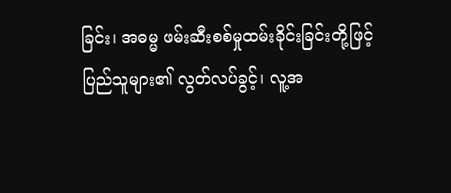ခြင်း၊ အဓမ္မ ဖမ်းဆီးစစ်မှုထမ်းခိုင်းခြင်းတို့ဖြင့် ပြည်သူများ၏ လွတ်လပ်ခွင့်၊ လူ့အ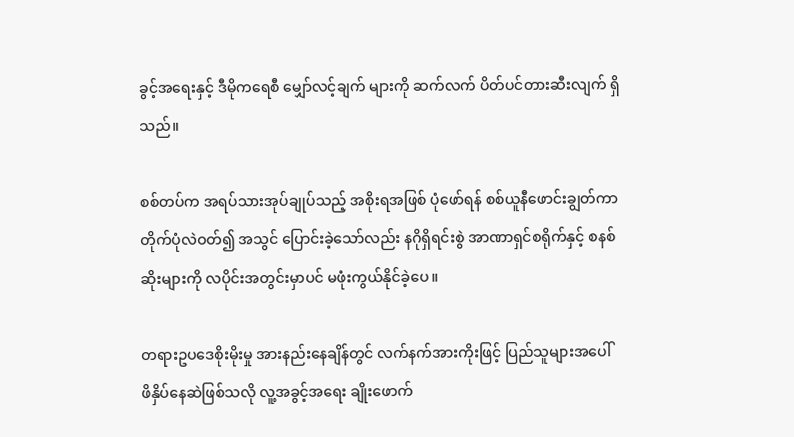ခွင့်အရေးနှင့် ဒီမိုကရေစီ မျှော်လင့်ချက် များကို ဆက်လက် ပိတ်ပင်တားဆီးလျက် ရှိသည်။

စစ်တပ်က အရပ်သားအုပ်ချုပ်သည့် အစိုးရအဖြစ် ပုံဖော်ရန် စစ်ယူနီဖောင်းချွတ်ကာ တိုက်ပုံလဲဝတ်၍ အသွင် ပြောင်းခဲ့သော်လည်း နဂိုရှိရင်းစွဲ အာဏာရှင်စရိုက်နှင့် စနစ်ဆိုးများကို လပိုင်းအတွင်းမှာပင် မဖုံးကွယ်နိုင်ခဲ့ပေ။

တရားဥပဒေစိုးမိုးမှု အားနည်းနေချိန်တွင် လက်နက်အားကိုးဖြင့် ပြည်သူများအပေါ် ဖိနှိပ်နေဆဲဖြစ်သလို လူ့အခွင့်အရေး ချိုးဖောက်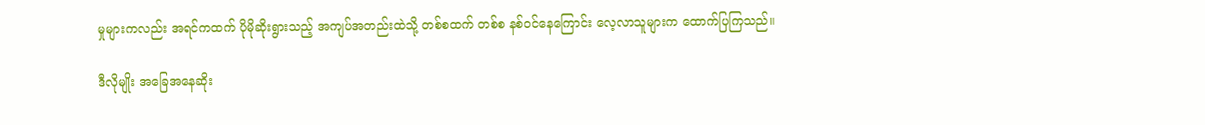မှုများကလည်း အရင်ကထက် ပိုမိုဆိုးရွားသည့် အကျပ်အတည်းထဲသို့ တစ်စထက် တစ်စ နစ်ဝင်နေကြောင်း လေ့လာသူများက ထောက်ပြကြသည်။

ဒီလိုမျိုး အခြေအနေဆိုး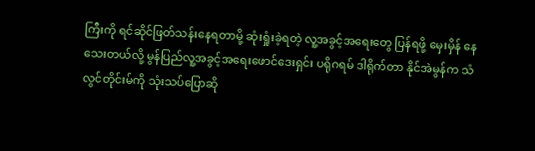ကြီးကို ရင်ဆိုင်ဖြတ်သန်းနေရတာမို့ ဆုံးရှုံးခဲ့ရတဲ့ လူ့အခွင့်အရေးတွေ ပြန်ရဖို့ မှေးမှိန် နေသေးတယ်လို့ မွန်ပြည်လူ့အခွင့်အရေးဖောင်ဒေးရှင်း ပရိုဂရမ် ဒါရိုက်တာ နိုင်အဲမွန်က သံလွင်တိုင်းမ်ကို သုံးသပ်ပြောဆို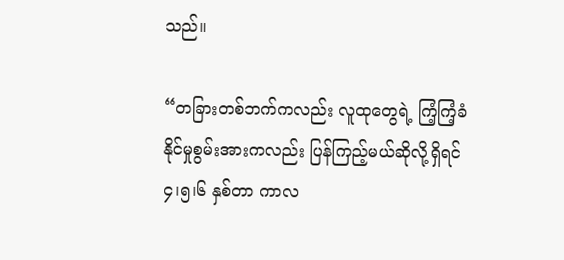သည်။

“တခြားတစ်ဘက်ကလည်း လူထုတွေရဲ့ ကြံ့ကြံ့ခံနိုင်မှုစွမ်းအားကလည်း ပြန်ကြည့်မယ်ဆိုလို့ရှိရင် ၄၊၅၊၆ နှစ်တာ ကာလ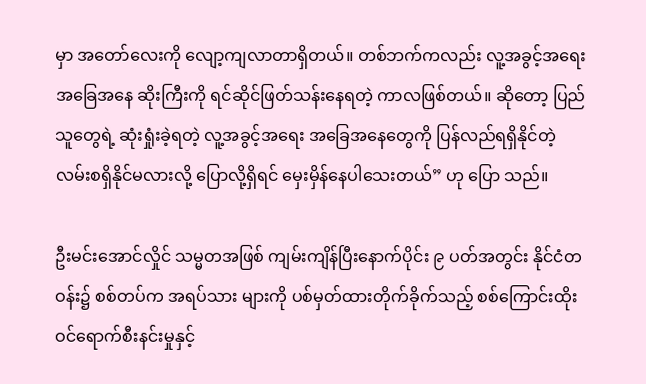မှာ အတော်လေးကို လျော့ကျလာတာရှိတယ်။ တစ်ဘက်ကလည်း လူ့အခွင့်အရေး အခြေအနေ ဆိုးကြီးကို ရင်ဆိုင်ဖြတ်သန်းနေရတဲ့ ကာလဖြစ်တယ်။ ဆိုတော့ ပြည်သူတွေရဲ့ ဆုံးရှုံးခဲ့ရတဲ့ လူ့အခွင့်အရေး အခြေအနေတွေကို ပြန်လည်ရရှိနိုင်တဲ့ လမ်းစရှိနိုင်မလားလို့ ပြောလို့ရှိရင် မှေးမှိန်နေပါသေးတယ်” ဟု ပြော သည်။

ဦးမင်းအောင်လှိုင် သမ္မတအဖြစ် ကျမ်းကျိန်ပြီးနောက်ပိုင်း ၉ ပတ်အတွင်း နိုင်ငံတဝန်း၌ စစ်တပ်က အရပ်သား များကို ပစ်မှတ်ထားတိုက်ခိုက်သည့် စစ်ကြောင်းထိုး ဝင်ရောက်စီးနင်းမှုနှင့်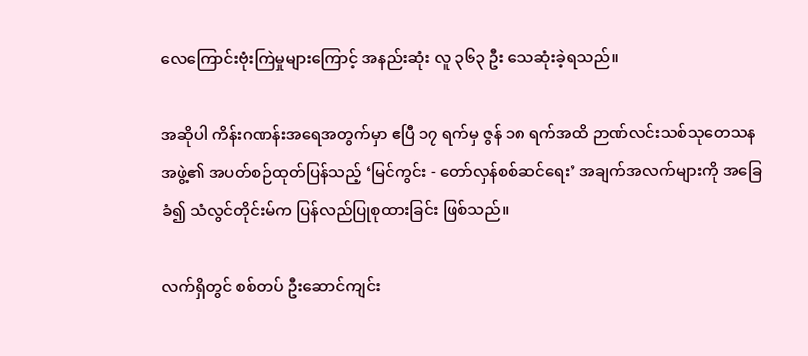လေကြောင်းဗုံးကြဲမှုများကြောင့် အနည်းဆုံး လူ ၃၆၃ ဦး သေဆုံးခဲ့ရသည်။

အဆိုပါ ကိန်းဂဏန်းအရေအတွက်မှာ ဧပြီ ၁၇ ရက်မှ ဇွန် ၁၈ ရက်အထိ ဉာဏ်လင်းသစ်သုတေသနအဖွဲ့၏ အပတ်စဉ်ထုတ်ပြန်သည့် ‘မြင်ကွင်း - တော်လှန်စစ်ဆင်ရေး’ အချက်အလက်များကို အခြေခံ၍ သံလွင်တိုင်းမ်က ပြန်လည်ပြုစုထားခြင်း ဖြစ်သည်။

လက်ရှိတွင် စစ်တပ် ဦးဆောင်ကျင်း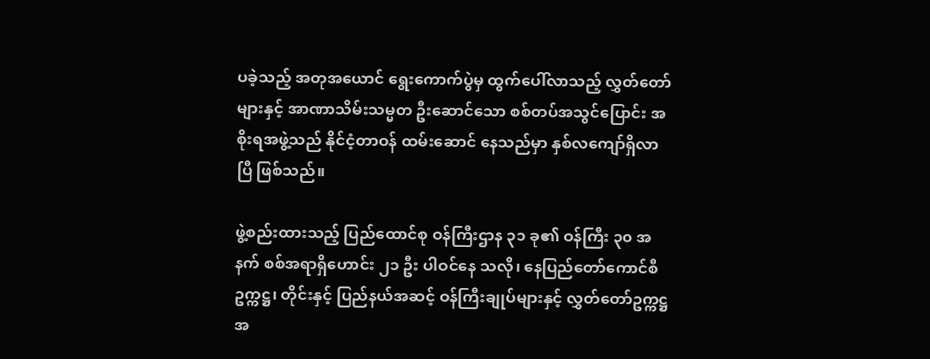ပခဲ့သည့် အတုအယောင် ရွေးကောက်ပွဲမှ ထွက်ပေါ်လာသည့် လွှတ်တော် များနှင့် အာဏာသိမ်းသမ္မတ ဦးဆောင်သော စစ်တပ်အသွင်ပြောင်း အစိုးရအဖွဲ့သည် နိုင်ငံ့တာဝန် ထမ်းဆောင် နေသည်မှာ နှစ်လကျော်ရှိလာပြီ ဖြစ်သည်။

ဖွဲ့စည်းထားသည့် ပြည်ထောင်စု ဝန်ကြီးဌာန ၃၁ ခု၏ ဝန်ကြီး ၃၀ အနက် စစ်အရာရှိဟောင်း ၂၁ ဦး ပါဝင်နေ သလို၊ နေပြည်တော်ကောင်စီ ဥက္ကဋ္ဌ၊ တိုင်းနှင့် ပြည်နယ်အဆင့် ဝန်ကြီးချုပ်များနှင့် လွှတ်တော်ဥက္ကဋ္ဌ အ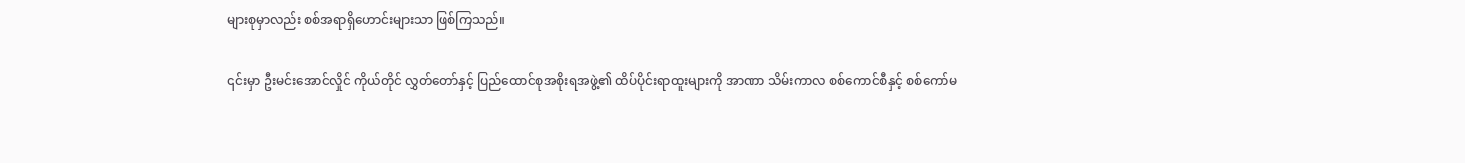များစုမှာလည်း စစ်အရာရှိဟောင်းများသာ ဖြစ်ကြသည်။

၎င်းမှာ ဦးမင်းအောင်လှိုင် ကိုယ်တိုင် လွှတ်တော်နှင့် ပြည်ထောင်စုအစိုးရအဖွဲ့၏ ထိပ်ပိုင်းရာထူးများကို အာဏာ သိမ်းကာလ စစ်ကောင်စီနှင့် စစ်ကော်မ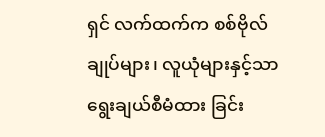ရှင် လက်ထက်က စစ်ဗိုလ်ချုပ်များ၊ လူယုံများနှင့်သာ ရွေးချယ်စီမံထား ခြင်း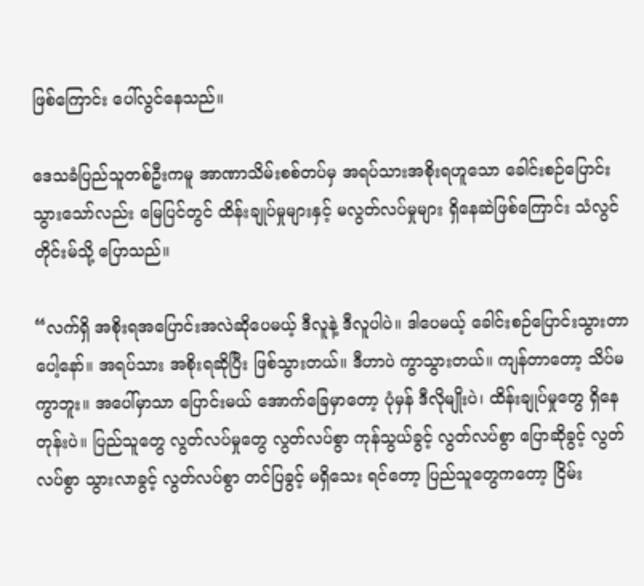ဖြစ်ကြောင်း ပေါ်လွင်နေသည်။

ဒေသခံပြည်သူတစ်ဦးကမူ အာဏာသိမ်းစစ်တပ်မှ အရပ်သားအစိုးရဟူသော ခေါင်းစဉ်ပြောင်းသွားသော်လည်း မြေပြင်တွင် ထိန်းချုပ်မှုများနှင့် မလွတ်လပ်မှုများ ရှိနေဆဲဖြစ်ကြောင်း သံလွင်တိုင်းမ်သို့ ပြောသည်။

“လက်ရှိ အစိုးရအပြောင်းအလဲဆိုပေမယ့် ဒီလူနဲ့ ဒီလူပါပဲ။ ဒါပေမယ့် ခေါင်းစဉ်ပြောင်းသွားတာပေါ့နော်။ အရပ်သား အစိုးရဆိုပြီး ဖြစ်သွားတယ်။ ဒီဟာပဲ ကွာသွားတယ်။ ကျန်တာတော့ သိပ်မကွာဘူး။ အပေါ်မှာသာ ပြောင်းမယ် အောက်ခြေမှာတော့ ပုံမှန် ဒီလိုမျိုးပဲ၊ ထိန်းချုပ်မှုတွေ ရှိနေတုန်းပဲ။ ပြည်သူတွေ လွတ်လပ်မှုတွေ လွတ်လပ်စွာ ကုန်သွယ်ခွင့် လွတ်လပ်စွာ ပြောဆိုခွင့် လွတ်လပ်စွာ သွားလာခွင့် လွတ်လပ်စွာ တင်ပြခွင့် မရှိသေး ရင်တော့ ပြည်သူတွေကတော့ ငြိမ်း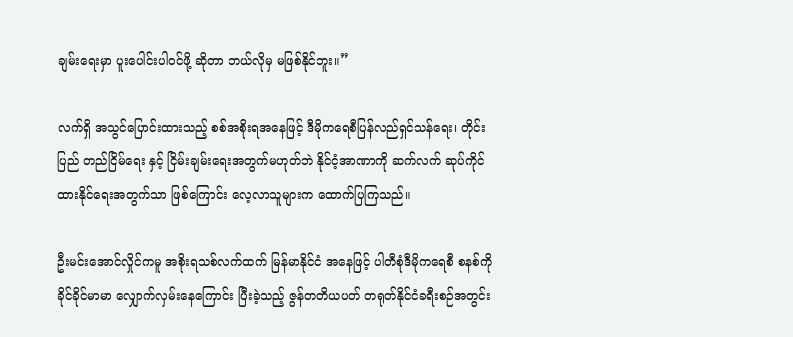ချမ်းရေးမှာ ပူးပေါင်းပါဝင်ဖို့ ဆိုတာ ဘယ်လိုမှ မဖြစ်နိုင်ဘူး။”

လက်ရှိ အသွင်ပြောင်းထားသည့် စစ်အစိုးရအနေဖြင့် ဒီမိုကရေစီပြန်လည်ရှင်သန်ရေး၊ တိုင်းပြည် တည်ငြိမ်ရေး နှင့် ငြိမ်းချမ်းရေးအတွက်မဟုတ်ဘဲ နိုင်ငံ့အာဏာကို ဆက်လက် ဆုပ်ကိုင်ထားနိုင်ရေးအတွက်သာ ဖြစ်ကြောင်း လေ့လာသူများက ထောက်ပြကြသည်။

ဦးမင်းအောင်လှိုင်ကမူ အစိုးရသစ်လက်ထက် မြန်မာနိုင်ငံ အနေဖြင့် ပါတီစုံဒီမိုကရေစီ စနစ်ကို ခိုင်ခိုင်မာမာ လျှောက်လှမ်းနေကြောင်း ပြီးခဲ့သည့် ဇွန်တတိယပတ် တရုတ်နိုင်ငံခရီးစဉ်အတွင်း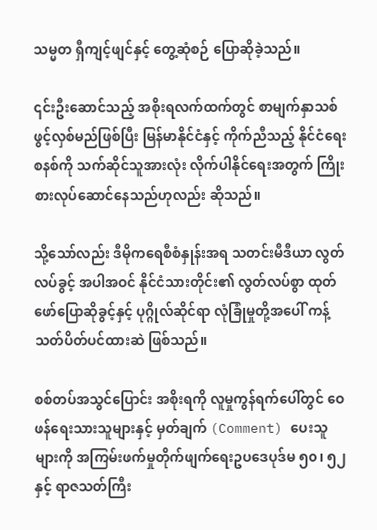သမ္မတ ရှီကျင့်ဖျင်နှင့် တွေ့ဆုံစဉ် ပြောဆိုခဲ့သည်။

၎င်းဦးဆောင်သည့် အစိုးရလက်ထက်တွင် စာမျက်နှာသစ် ဖွင့်လှစ်မည်ဖြစ်ပြီး မြန်မာနိုင်ငံနှင့် ကိုက်ညီသည့် နိုင်ငံရေးစနစ်ကို သက်ဆိုင်သူအားလုံး လိုက်ပါနိုင်ရေးအတွက် ကြိုးစားလုပ်ဆောင်နေသည်ဟုလည်း ဆိုသည်။

သို့သော်လည်း ဒီမိုကရေစီစံနှုန်းအရ သတင်းမီဒီယာ လွတ်လပ်ခွင့် အပါအဝင် နိုင်ငံသားတိုင်း၏ လွတ်လပ်စွာ ထုတ်ဖော်ပြောဆိုခွင့်နှင့် ပုဂ္ဂိုလ်ဆိုင်ရာ လုံခြုံမှုတို့အပေါ် ကန့်သတ်ပိတ်ပင်ထားဆဲ ဖြစ်သည်။

စစ်တပ်အသွင်ပြောင်း အစိုးရကို လူမှုကွန်ရက်ပေါ်တွင် ဝေဖန်ရေးသားသူများနှင့် မှတ်ချက် (Comment) ပေးသူများကို အကြမ်းဖက်မှုတိုက်ဖျက်ရေးဥပဒေပုဒ်မ ၅၀၊ ၅၂ နှင့် ရာဇသတ်ကြီး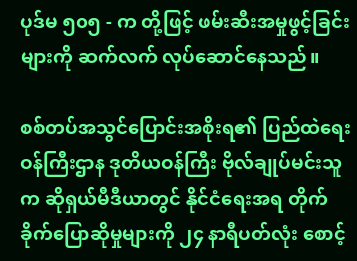ပုဒ်မ ၅၀၅ - က တို့ဖြင့် ဖမ်းဆီးအမှုဖွင့်ခြင်းများကို ဆက်လက် လုပ်ဆောင်နေသည်။

စစ်တပ်အသွင်ပြောင်းအစိုးရ၏ ပြည်ထဲရေးဝန်ကြီးဌာန ဒုတိယဝန်ကြီး ဗိုလ်ချုပ်မင်းသူက ဆိုရှယ်မီဒီယာတွင် နိုင်ငံရေးအရ တိုက်ခိုက်ပြောဆိုမှုများကို ၂၄ နာရီပတ်လုံး စောင့်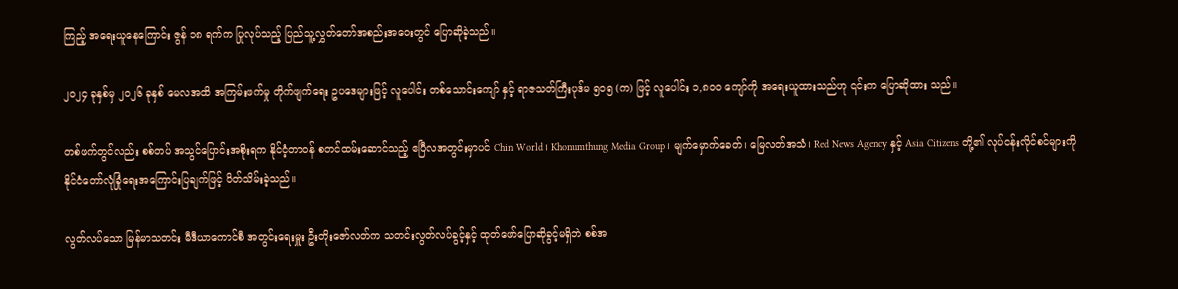ကြည့် အရေးယူနေကြောင်း ဇွန် ၁၈ ရက်က ပြုလုပ်သည့် ပြည်သူ့လွှတ်တော်အစည်းအဝေးတွင် ပြောဆိုခဲ့သည်။

၂၀၂၄ ခုနှစ်မှ ၂၀၂၆ ခုနှစ် မေလအထိ အကြမ်းဖက်မှု တိုက်ဖျက်ရေး ဥပဒေများဖြင့် လူပေါင်း တစ်သောင်းကျော် နှင့် ရာဇသတ်ကြီးပုဒ်မ ၅၀၅ (က) ဖြင့် လူပေါင်း ၁,၈၀၀ ကျော်ကို အရေးယူထားသည်ဟု ၎င်းက ပြောဆိုထား သည်။

တစ်ဖက်တွင်လည်း စစ်တပ် အသွင်ပြောင်းအစိုးရက နိုင်ငံ့တာဝန် စတင်ထမ်းဆောင်သည့် ဧပြီလအတွင်းမှာပင် Chin World၊ Khonumthung Media Group၊ မျက်မှောက်ခေတ်၊ မြေလတ်အသံ၊ Red News Agency နှင့် Asia Citizens တို့၏ လုပ်ငန်းလိုင်စင်များကို နိုင်ငံတော်လုံခြုံရေးအကြောင်းပြချက်ဖြင့် ပိတ်သိမ်းခဲ့သည်။

လွတ်လပ်သော မြန်မာသတင်း မီဒီယာကောင်စီ အတွင်းရေးမှူး ဦးတိုးဇော်လတ်က သတင်းလွတ်လပ်ခွင့်နှင့် ထုတ်ဖော်ပြောဆိုခွင့်မရှိဘဲ စစ်အ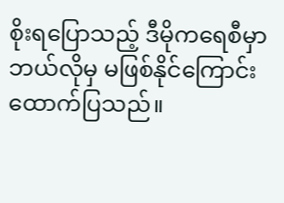စိုးရပြောသည့် ဒီမိုကရေစီမှာ ဘယ်လိုမှ မဖြစ်နိုင်ကြောင်း ထောက်ပြသည်။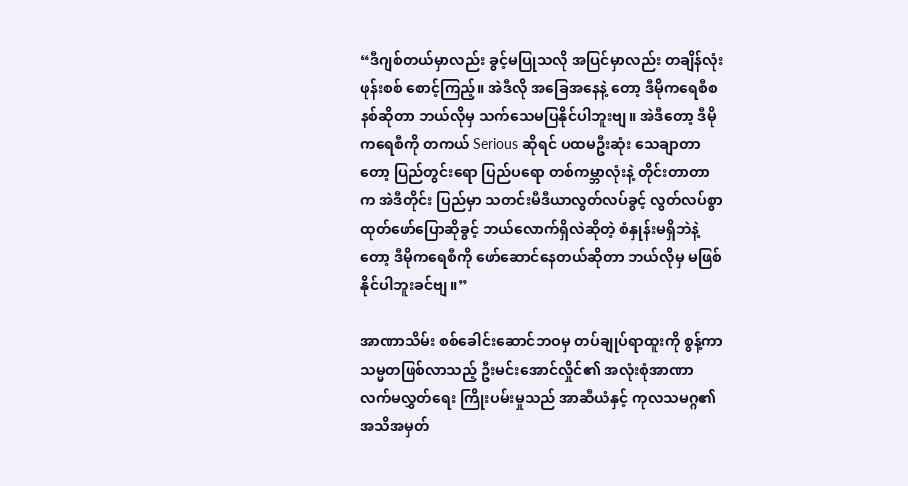“ဒီဂျစ်တယ်မှာလည်း ခွင့်မပြုသလို အပြင်မှာလည်း တချိန်လုံး ဖုန်းစစ် စောင့်ကြည့်။ အဲဒီလို အခြေအနေနဲ့ တော့ ဒီမိုက‌ရေစီစနစ်ဆိုတာ ဘယ်လိုမှ သက်သေမပြနိုင်ပါဘူးဗျ။ အဲဒီတော့ ဒီမိုကရေစီကို တကယ် Serious ဆိုရင် ပထမဦးဆုံး သေချာတာတော့ ပြည်တွင်းရော ပြည်ပရော တစ်ကမ္ဘာလုံးနဲ့ တိုင်းတာတာက အဲဒီတိုင်း ပြည်မှာ သတင်းမီဒီယာလွတ်လပ်ခွင့် လွတ်လပ်စွာ ထုတ်ဖော်ပြောဆိုခွင့် ဘယ်လောက်ရှိလဲဆိုတဲ့ စံနှုန်းမရှိဘဲနဲ့ တော့ ဒီမိုကရေစီကို ဖော်ဆောင်နေတယ်ဆိုတာ ဘယ်လိုမှ မဖြစ်နိုင်ပါဘူးခင်ဗျ။”

အာဏာသိမ်း စစ်ခေါင်းဆောင်ဘဝမှ တပ်ချုပ်ရာထူးကို စွန့်ကာ သမ္မတဖြစ်လာသည့် ဦးမင်းအောင်လှိုင်၏ အလုံးစုံအာဏာလက်မလွှတ်ရေး ကြိုးပမ်းမှုသည် အာဆီယံနှင့် ကုလသမဂ္ဂ၏ အသိအမှတ်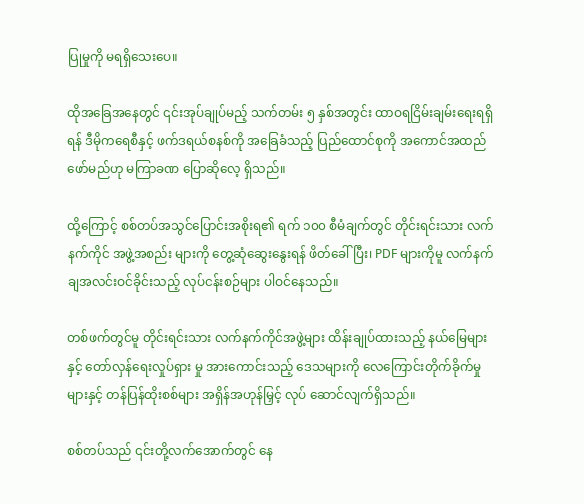ပြုမှုကို မရရှိသေးပေ။

ထိုအခြေအနေတွင် ၎င်းအုပ်ချုပ်မည့် သက်တမ်း ၅ နှစ်အတွင်း ထာဝရငြိမ်းချမ်းရေးရရှိရန် ဒီမိုကရေစီနှင့် ဖက်ဒရယ်စနစ်ကို အခြေခံသည့် ပြည်ထောင်စုကို အကောင်အထည်ဖော်မည်ဟု မကြာခဏ ပြောဆိုလေ့ ရှိသည်။

ထို့ကြောင့် စစ်တပ်အသွင်ပြောင်းအစိုးရ၏ ရက် ၁၀၀ စီမံချက်တွင် တိုင်းရင်းသား လက်နက်ကိုင် အဖွဲ့အစည်း များကို တွေ့ဆုံဆွေးနွေးရန် ဖိတ်ခေါ်ပြီး၊ PDF များကိုမူ လက်နက်ချအလင်းဝင်ခိုင်းသည့် လုပ်ငန်းစဉ်များ ပါဝင်နေသည်။

တစ်ဖက်တွင်မူ တိုင်းရင်းသား လက်နက်ကိုင်အဖွဲ့များ ထိန်းချုပ်ထားသည့် နယ်မြေများနှင့် တော်လှန်ရေးလှုပ်ရှား မှု အားကောင်းသည့် ဒေသများကို လေကြောင်းတိုက်ခိုက်မှုများနှင့် တန်ပြန်ထိုးစစ်များ အရှိန်အဟုန်မြှင့် လုပ် ဆောင်လျက်ရှိသည်။

စစ်တပ်သည် ၎င်းတို့လက်အောက်တွင် နေ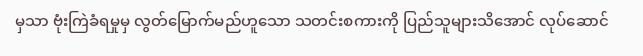မှသာ ဗုံးကြဲခံရမှုမှ လွတ်မြောက်မည်ဟူသော သတင်းစကားကို ပြည်သူများသိအောင် လုပ်ဆောင်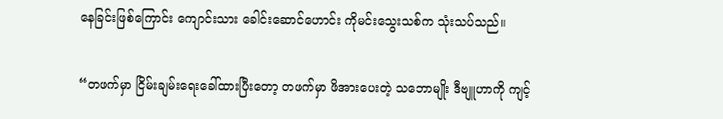နေခြင်းဖြစ်ကြောင်း ကျောင်းသား ခေါင်းဆောင်ဟောင်း ကိုမင်းသွေးသစ်က သုံးသပ်သည်။

“တဖက်မှာ ငြိမ်းချမ်းရေးခေါ်ထားပြီးတော့ တဖက်မှာ ဖိအား‌ပေးတဲ့ သဘောမျိုး ဒီဗျူဟာကို ကျင့်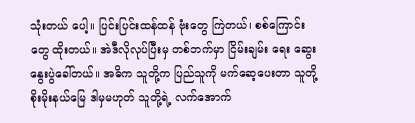သုံးတယ် ပေါ့။ ပြင်းပြင်းထန်ထန် ဗုံးတွေ ကြဲတယ်၊ စစ်ကြောင်းတွေ ထိုးတယ်။ အဲဒီလိုလုပ်ပြီးမှ တစ်ဘက်မှာ ငြိမ်းချမ်း ရေး ဆွေးနွေးပွဲခေါ်တယ်။ အဓိက သူတို့က ပြည်သူကို မက်ဆေ့ပေးတာ သူတို့ စိုးမိုးနယ်မြေ ဒါမှမဟုတ် သူတို့ရဲ့ လက်အောက်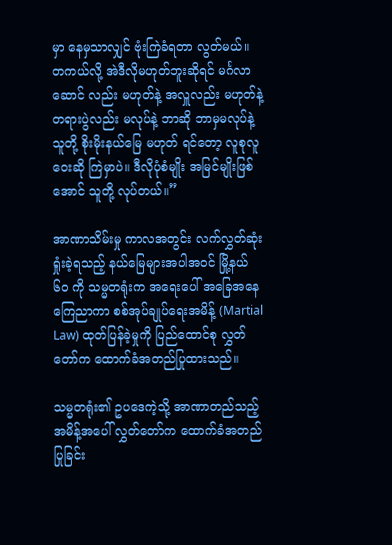မှာ နေမှသာလျှင် ဗုံးကြဲခံရတာ လွတ်မယ်။ တကယ်လို့ အဲဒီလိုမဟုတ်ဘူးဆိုရင် မင်္ဂလာဆောင် လည်း မဟုတ်နဲ့ အလှူလည်း မဟုတ်နဲ့ တရားပွဲလည်း မလုပ်နဲ့ ဘာဆို ဘာမှမလုပ်နဲ့ သူတို့ စိုးမိုးနယ်မြေ မဟုတ် ရင်တော့ လူစုလူဝေးဆို ကြဲမှာပဲ။ ဒီလိုပုံစံမျိုး အမြင်မျိုးဖြစ်အောင် သူတို့ လုပ်တယ်။”

အာဏာသိမ်းမှု ကာလအတွင်း လက်လွှတ်ဆုံးရှုံးခဲ့ရသည့် နယ်မြေများအပါအဝင် မြို့နယ် ၆၀ ကို သမ္မတရုံးက အရေးပေါ် အခြေအနေကြေညာကာ စစ်အုပ်ချုပ်ရေးအမိန့် (Martial Law) ထုတ်ပြန်ခဲ့မှုကို ပြည်ထောင်စု လွှတ်တော်က ထောက်ခံအတည်ပြုထားသည်။

သမ္မတရုံး၏ ဥပဒေကဲ့သို့ အာဏာတည်သည့် အမိန့်အပေါ် လွှတ်တော်က ထောက်ခံအတည်ပြုခြင်း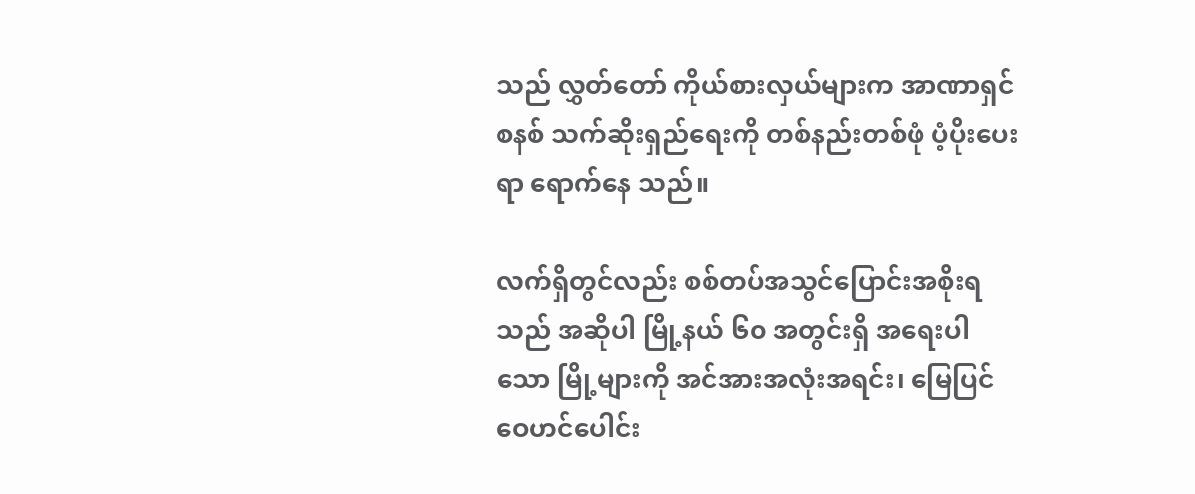သည် လွှတ်တော် ကိုယ်စားလှယ်များက အာဏာရှင်စနစ် သက်ဆိုးရှည်ရေးကို တစ်နည်းတစ်ဖုံ ပံ့ပိုးပေးရာ ရောက်နေ သည်။

လက်ရှိတွင်လည်း စစ်တပ်အသွင်ပြောင်းအစိုးရသည် အဆိုပါ မြို့နယ် ၆၀ အတွင်းရှိ အရေးပါသော မြို့များကို အင်အားအလုံးအရင်း၊ မြေပြင်ဝေဟင်ပေါင်း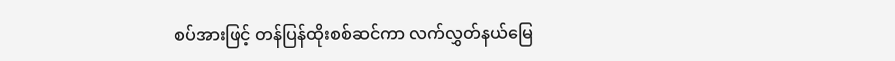စပ်အားဖြင့် တန်ပြန်ထိုးစစ်ဆင်ကာ လက်လွှတ်နယ်မြေ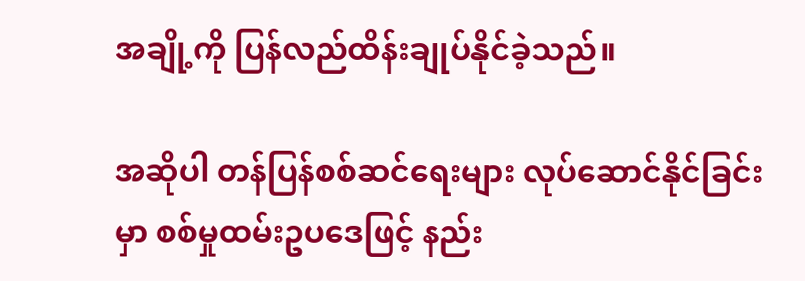အချို့ကို ပြန်လည်ထိန်းချုပ်နိုင်ခဲ့သည်။

အဆိုပါ တန်ပြန်စစ်ဆင်ရေးများ လုပ်ဆောင်နိုင်ခြင်းမှာ စစ်မှုထမ်းဥပဒေဖြင့် နည်း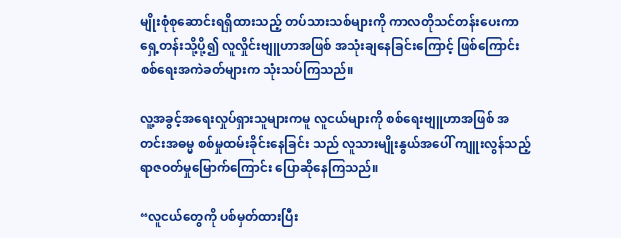မျိုးစုံစုဆောင်းရရှိထားသည့် တပ်သားသစ်များကို ကာလတိုသင်တန်းပေးကာ ရှေ့တန်းသို့ပို့၍ လူလှိုင်းဗျူဟာအဖြစ် အသုံးချနေခြင်းကြောင့် ဖြစ်ကြောင်း စစ်ရေးအကဲခတ်များက သုံးသပ်ကြသည်။

လူ့အခွင့်အရေးလှုပ်ရှားသူများကမူ လူငယ်များကို စစ်ရေးဗျူဟာအဖြစ် အတင်းအဓမ္မ စစ်မှုထမ်းခိုင်းနေခြင်း သည် လူသားမျိုးနွယ်အပေါ် ကျူးလွန်သည့် ရာဇဝတ်မှုမြောက်ကြောင်း ပြောဆိုနေကြသည်။

“လူငယ်တွေကို ပစ်မှတ်ထားပြီး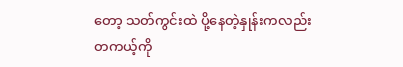တော့ သတ်ကွင်းထဲ ပို့နေတဲ့နှုန်းကလည်း တကယ့်ကို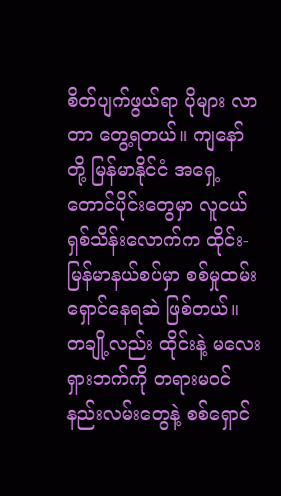စိတ်ပျက်ဖွယ်ရာ ပိုများ လာတာ တွေ့ရတယ်။ ကျနော်တို့ မြန်မာနိုင်ငံ အရှေ့တောင်ပိုင်းတွေမှာ လူငယ် ရှစ်သိန်းလောက်က ထိုင်း-မြန်မာနယ်စပ်မှာ စစ်မှုထမ်းရှောင်နေရဆဲ ဖြစ်တယ်။ တချို့လည်း ထိုင်းနဲ့ မလေးရှားဘက်ကို တရားမဝင် နည်းလမ်းတွေနဲ့ စစ်ရှောင်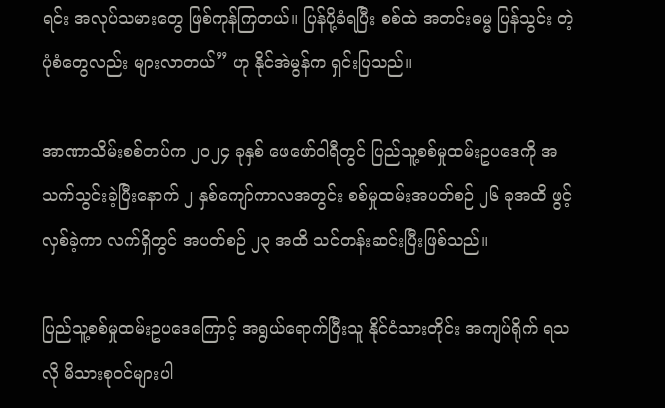ရင်း အလုပ်သမားတွေ ဖြစ်ကုန်ကြတယ်။ ပြန်ပို့ခံရပြီး စစ်ထဲ အတင်းဓမ္မ ပြန်သွင်း တဲ့ ပုံစံတွေလည်း များလာတယ်” ဟု နိုင်အဲမွန်က ရှင်းပြသည်။

အာဏာသိမ်းစစ်တပ်က ၂၀၂၄ ခုနှစ် ဖေဖော်ဝါရီတွင် ပြည်သူ့စစ်မှုထမ်းဥပဒေကို အသက်သွင်းခဲ့ပြီးနောက် ၂ နှစ်ကျော်ကာလအတွင်း စစ်မှုထမ်းအပတ်စဉ် ၂၆ ခုအထိ ဖွင့်လှစ်ခဲ့ကာ လက်ရှိတွင် အပတ်စဉ် ၂၃ အထိ သင်တန်းဆင်းပြီးဖြစ်သည်။

ပြည်သူ့စစ်မှုထမ်းဥပဒေကြောင့် အရွယ်ရောက်ပြီးသူ နိုင်ငံသားတိုင်း အကျပ်ရိုက် ရသလို မိသားစုဝင်များပါ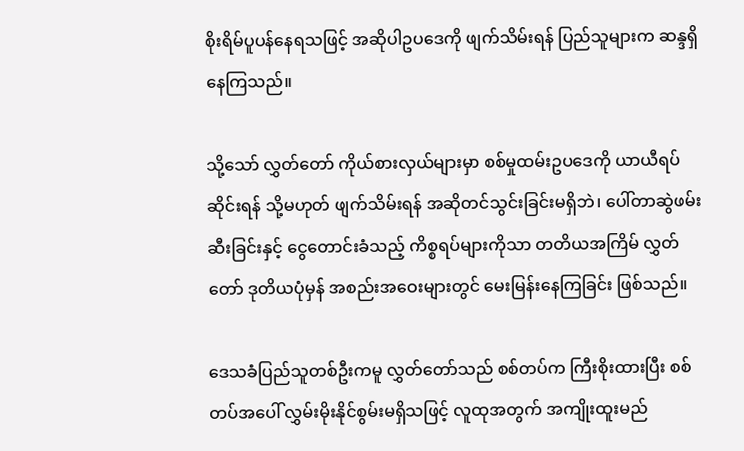စိုးရိမ်ပူပန်နေရသဖြင့် အဆိုပါဥပဒေကို ဖျက်သိမ်းရန် ပြည်သူများက ဆန္ဒရှိနေကြသည်။

သို့သော် လွှတ်တော် ကိုယ်စားလှယ်များမှာ စစ်မှုထမ်းဥပဒေကို ယာယီရပ်ဆိုင်းရန် သို့မဟုတ် ဖျက်သိမ်းရန် အဆိုတင်သွင်းခြင်းမရှိဘဲ၊ ပေါ်တာဆွဲဖမ်းဆီးခြင်းနှင့် ငွေတောင်းခံသည့် ကိစ္စရပ်များကိုသာ တတိယအကြိမ် လွှတ်တော် ဒုတိယပုံမှန် အစည်းအဝေးများတွင် မေးမြန်းနေကြခြင်း ဖြစ်သည်။

ဒေသခံပြည်သူတစ်ဦးကမူ လွှတ်တော်သည် စစ်တပ်က ကြီးစိုးထားပြီး စစ်တပ်အပေါ် လွှမ်းမိုးနိုင်စွမ်းမရှိသဖြင့် လူထုအတွက် အကျိုးထူးမည်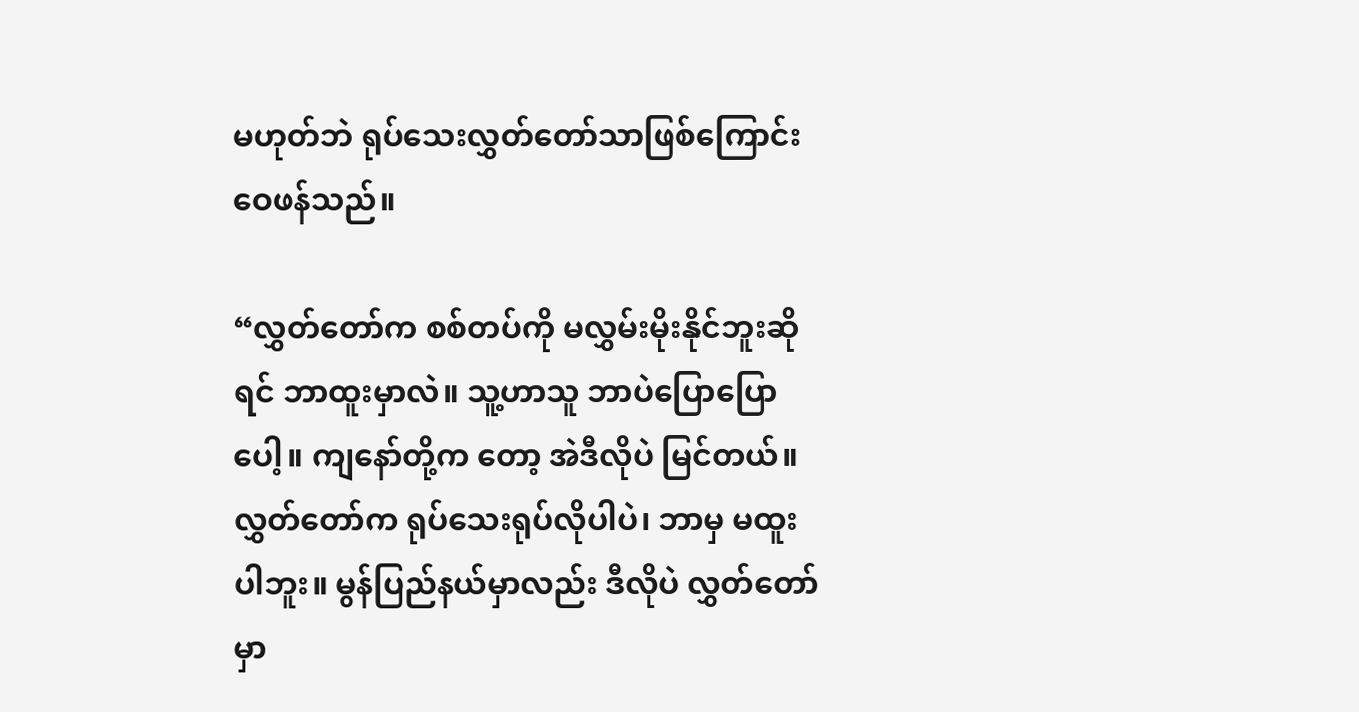မဟုတ်ဘဲ ရုပ်သေးလွှတ်တော်သာဖြစ်ကြောင်း ဝေဖန်သည်။

“လွှတ်တော်က စစ်တပ်ကို မလွှမ်းမိုးနိုင်ဘူးဆိုရင် ဘာထူးမှာလဲ။ သူ့ဟာသူ ဘာပဲပြောပြောပေါ့။ ကျနော်တို့က တော့ အဲဒီလိုပဲ မြင်တယ်။ လွှတ်တော်က ရုပ်သေးရုပ်လိုပါပဲ၊ ဘာမှ မထူးပါဘူး။ မွန်ပြည်နယ်မှာလည်း ဒီလိုပဲ လွှတ်တော်မှာ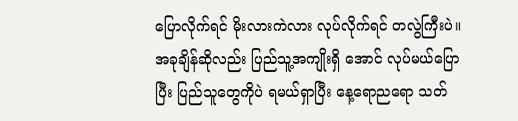ပြောလိုက်ရင် မိုးလားကဲလား လုပ်လိုက်ရင် တလွဲကြီးပဲ။ အခုချိန်ဆိုလည်း ပြည်သူ့အကျိုးရှိ အောင် လုပ်မယ်ပြောပြီး ပြည်သူတွေကိုပဲ ရမယ်ရှာပြီး နေ့ရောညရော သတ်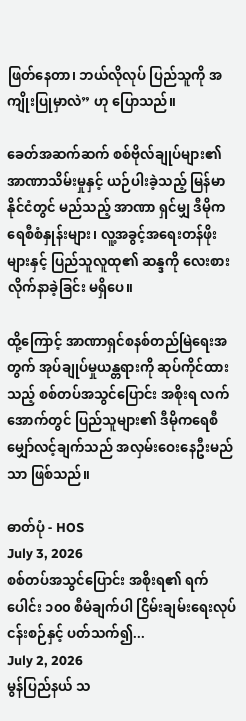ဖြတ်နေတာ၊ ဘယ်လိုလုပ် ပြည်သူကို အကျိုးပြုမှာလဲ” ဟု ပြောသည်။

ခေတ်အဆက်ဆက် စစ်ဗိုလ်ချုပ်များ၏ အာဏာသိမ်းမှုနှင့် ယဉ်ပါးခဲ့သည့် မြန်မာနိုင်ငံတွင် မည်သည့် အာဏာ ရှင်မျှ ဒီမိုကရေစီစံနှုန်းများ၊ လူ့အခွင့်အရေးတန်ဖိုးများနှင့် ပြည်သူလူထု၏ ဆန္ဒကို လေးစားလိုက်နာခဲ့ခြင်း မရှိပေ။

ထို့ကြောင့် အာဏာရှင်စနစ်တည်မြဲရေးအတွက် အုပ်ချုပ်မှုယန္တရားကို ဆုပ်ကိုင်ထားသည့် စစ်တပ်အသွင်ပြောင်း အစိုးရ လက်အောက်တွင် ပြည်သူများ၏ ဒီမိုကရေစီမျှော်လင့်ချက်သည် အလှမ်းဝေးနေဦးမည်သာ ဖြစ်သည်။

ဓာတ်ပုံ - HOS
July 3, 2026
စစ်တပ်အသွင်ပြောင်း အစိုးရ၏ ရက်ပေါင်း ၁၀၀ စီမံချက်ပါ ငြိမ်းချမ်းရေးလုပ်ငန်းစဉ်နှင့် ပတ်သက်၍...
July 2, 2026
မွန်ပြည်နယ် သ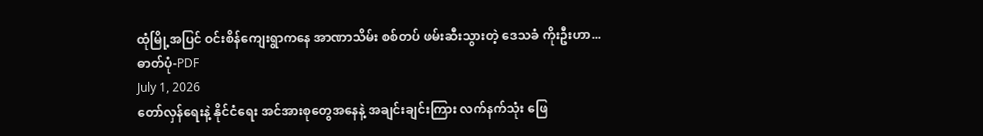ထုံမြို့အပြင် ဝင်းစိန်ကျေးရွာကနေ အာဏာသိမ်း စစ်တပ် ဖမ်းဆီးသွားတဲ့ ဒေသခံ ကိုးဦးဟာ...
ဓာတ်ပုံ-PDF
July 1, 2026
တော်လှန်ရေးနဲ့ နိုင်ငံရေး အင်အားစုတွေအနေနဲ့ အချင်းချင်းကြား လက်နက်သုံး ဖြေ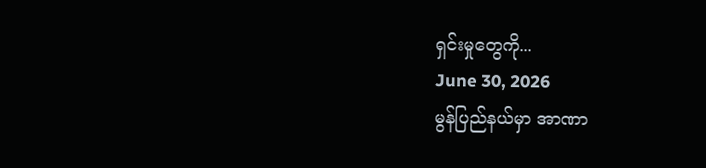ရှင်းမှုတွေကို...
June 30, 2026
မွန်ပြည်နယ်မှာ အာဏာ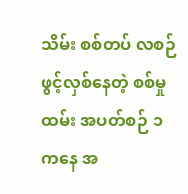သိမ်း စစ်တပ် လစဉ်ဖွင့်လှစ်နေတဲ့ စစ်မှုထမ်း အပတ်စဉ် ၁ ကနေ အ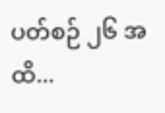ပတ်စဉ် ၂၆ အထိ...